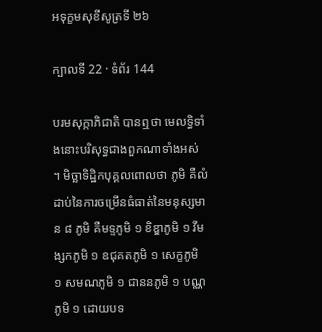អទុក្ខមសុខីសូត្រទី ២៦

ក្បាលទី 22 · ទំព័រ 144

បរមសុក្កាភិជាតិ បានឮថា មេលទ្ធិទាំងនោះបរិសុទ្ធជាងពួកណាទាំងអស់ ។ មិច្ឆាទិដ្ឋិកបុគ្គលពោលថា ភូមិ គឺលំដាប់នៃការចម្រើនធំធាត់នៃមនុស្សមាន ៨ ភូមិ គឺមទ្ទភូមិ ១ ខិឌ្ឌាភូមិ ១ វីមង្សកភូមិ ១ ឧជុគតភូមិ ១ សេក្ខភូមិ ១ សមណភូមិ ១ ជាននភូមិ ១ បណ្ណភូមិ ១ ដោយបទ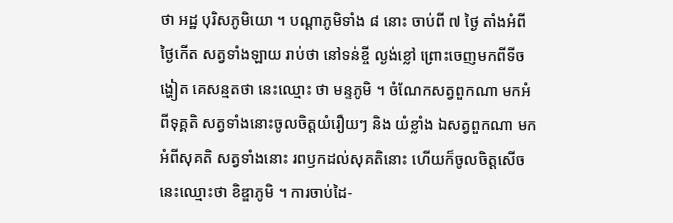ថា អដ្ឋ បុរិសភូមិយោ ។ បណ្តាភូមិទាំង ៨ នោះ ចាប់ពី ៧ ថ្ងៃ តាំងអំពីថ្ងៃកើត សត្វទាំងឡាយ រាប់ថា នៅទន់ខ្ចី ល្ងង់ខ្លៅ ព្រោះចេញមកពីទីចង្ហៀត គេសន្មតថា នេះឈ្មោះ ថា មន្ទភូមិ ។ ចំណែកសត្វពួកណា មកអំពីទុគ្គតិ សត្វទាំងនោះចូលចិត្តយំរឿយៗ និង យំខ្លាំង ឯសត្វពួកណា មកអំពីសុគតិ សត្វទាំងនោះ រពឫកដល់សុគតិនោះ ហើយក៏ចូលចិត្តសើច នេះឈ្មោះថា ខិឌ្ឌាភូមិ ។ ការចាប់ដៃ-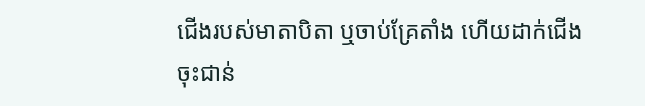ជើងរបស់មាតាបិតា ឬចាប់គ្រែតាំង ហើយដាក់ជើងចុះជាន់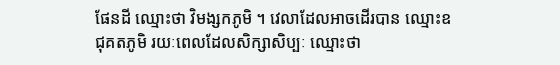ផែនដី ឈ្មោះថា វិមង្សកភូមិ ។ វេលាដែលអាចដើរបាន ឈ្មោះឧជុគតភូមិ រយៈពេលដែលសិក្សាសិប្បៈ ឈ្មោះថា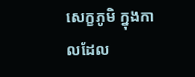សេក្ខភូមិ ក្នុងកាលដែល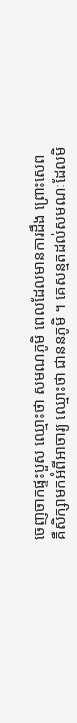ចេញចាកផ្ទះបួស ឈ្មោះថា សមណភូមិ ពេលដែលមានការដឹង ព្រោះសេព គឺសិក្សាមកអំពីអាចារ្យ ឈ្មោះថា ជាននភូមិ ។ គេសន្មតដល់សមណៈដែលមិ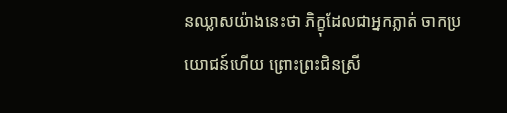នឈ្លាសយ៉ាងនេះថា ភិក្ខុដែលជាអ្នកភ្លាត់ ចាកប្រយោជន៍ហើយ ព្រោះព្រះជិនស្រី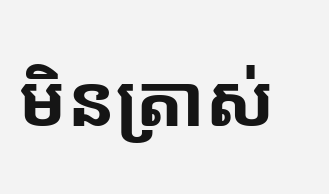មិនត្រាស់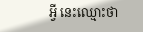អ្វី នេះឈ្មោះថា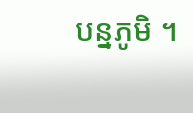បន្នភូមិ ។